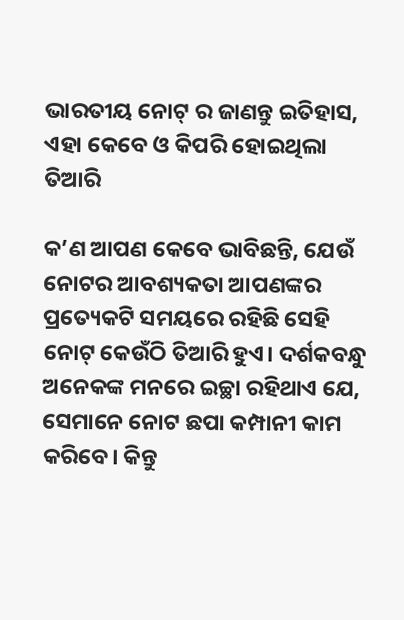ଭାରତୀୟ ନୋଟ୍‌ ର ଜାଣନ୍ତୁ ଇତିହାସ, ଏହା କେବେ ଓ କିପରି ହୋଇଥିଲା ତିଆରି

କ’ଣ ଆପଣ କେବେ ଭାବିଛନ୍ତି, ଯେଉଁ ନୋଟର ଆବଶ୍ୟକତା ଆପଣଙ୍କର ପ୍ରତ୍ୟେକଟି ସମୟରେ ରହିଛି ସେହି ନୋଟ୍‌ କେଉଁଠି ତିଆରି ହୁଏ। ଦର୍ଶକବନ୍ଧୁ ଅନେକଙ୍କ ମନରେ ଇଚ୍ଛା ରହିଥାଏ ଯେ, ସେମାନେ ନୋଟ ଛପା କମ୍ପାନୀ କାମ କରିବେ। କିନ୍ତୁ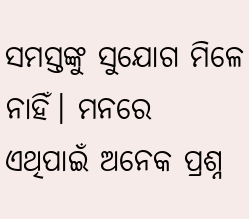ସମସ୍ତଙ୍କୁ ସୁଯୋଗ ମିଳେ ନାହିଁ। ମନରେ ଏଥିପାଇଁ ଅନେକ ପ୍ରଶ୍ନ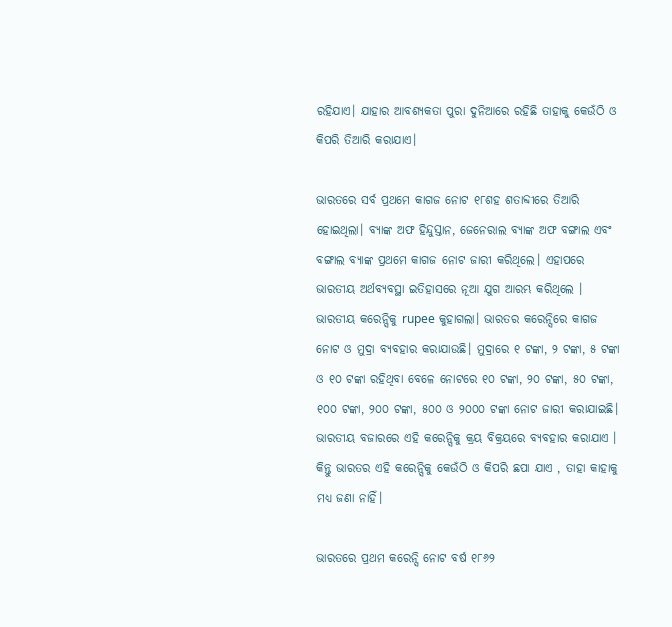ରହିଯାଏ। ଯାହାର ଆବଶ୍ୟକତା ପୁରା ଦୁନିଆରେ ରହିଛି ତାହାକୁ କେଉଁଠି ଓ କିପରି ତିଆରି କରାଯାଏ।

ଭାରତରେ ସର୍ବ ପ୍ରଥମେ କାଗଜ ନୋଟ ୧୮ଶହ ଶତାବ୍ଦୀରେ ତିଆରି ହୋଇଥିଲା। ବ୍ୟାଙ୍କ ଅଫ ହିନ୍ଦୁସ୍ତାନ, ଜେନେରାଲ ବ୍ୟାଙ୍କ ଅଫ ବଙ୍ଗାଲ ଏବଂ ବଙ୍ଗାଲ ବ୍ୟାଙ୍କ ପ୍ରଥମେ କାଗଜ ନୋଟ ଜାରୀ କରିଥିଲେ। ଏହାପରେ ଭାରତୀୟ ଅର୍ଥବ୍ୟବସ୍ଥା ଇତିହାସରେ ନୂଆ ଯୁଗ ଆରମ୍ଭ କରିଥିଲେ । ଭାରତୀୟ କରେନ୍ସିକୁ rupee କୁହାଗଲା। ଭାରତର କରେନ୍ସିରେ କାଗଜ ନୋଟ ଓ ମୁଦ୍ରା ବ୍ୟବହାର କରାଯାଉଛି। ମୁଦ୍ରାରେ ୧ ଟଙ୍କା, ୨ ଟଙ୍କା, ୫ ଟଙ୍କା ଓ ୧୦ ଟଙ୍କା ରହିଥିବା ବେଳେ ନୋଟରେ ୧୦ ଟଙ୍କା, ୨୦ ଟଙ୍କା, ୫୦ ଟଙ୍କା, ୧୦୦ ଟଙ୍କା, ୨୦୦ ଟଙ୍କା, ୫୦୦ ଓ ୨୦୦୦ ଟଙ୍କା ନୋଟ ଜାରୀ କରାଯାଇଛି। ଭାରତୀୟ ବଜାରରେ ଏହି କରେନ୍ସିକୁ କ୍ରୟ ବିକ୍ରୟରେ ବ୍ୟବହାର କରାଯାଏ । କିନ୍ତୁ ଭାରତର ଏହି କରେନ୍ସିକୁ କେଉଁଠି ଓ କିପରି ଛପା ଯାଏ , ତାହା କାହାକୁ ମଧ୍ୟ ଜଣା ନାହିଁ।

ଭାରତରେ ପ୍ରଥମ କରେନ୍ସି ନୋଟ ବର୍ଷ ୧୮୬୨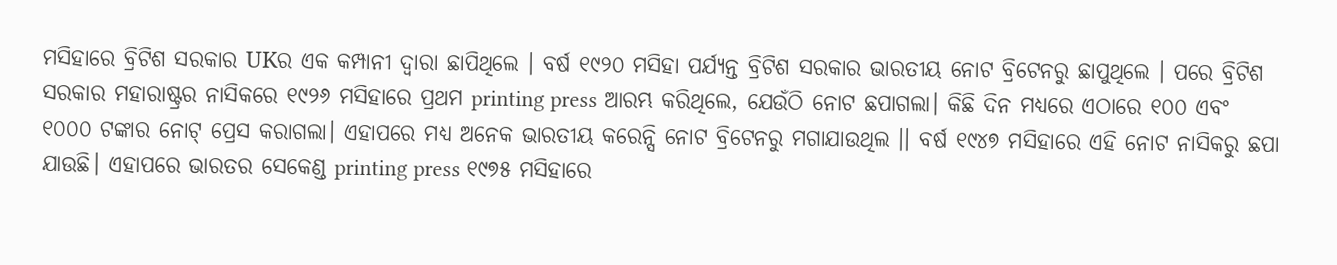ମସିହାରେ ବ୍ରିଟିଶ ସରକାର UKର ଏକ କମ୍ପାନୀ ଦ୍ୱାରା ଛାପିଥିଲେ । ବର୍ଷ ୧୯୨୦ ମସିହା ପର୍ଯ୍ୟନ୍ତ ବ୍ରିଟିଶ ସରକାର ଭାରତୀୟ ନୋଟ ବ୍ରିଟେନରୁ ଛାପୁଥିଲେ । ପରେ ବ୍ରିଟିଶ ସରକାର ମହାରାଷ୍ଟ୍ରର ନାସିକରେ ୧୯୨୬ ମସିହାରେ ପ୍ରଥମ printing press ଆରମ୍ଭ କରିଥିଲେ, ଯେଉଁଠି ନୋଟ ଛପାଗଲା। କିଛି ଦିନ ମଧ୍ୟରେ ଏଠାରେ ୧୦୦ ଏବଂ ୧୦୦୦ ଟଙ୍କାର ନୋଟ୍‌ ପ୍ରେସ କରାଗଲା। ଏହାପରେ ମଧ୍ୟ ଅନେକ ଭାରତୀୟ କରେନ୍ସି ନୋଟ ବ୍ରିଟେନରୁ ମଗାଯାଉଥିଲ ।। ବର୍ଷ ୧୯୪୭ ମସିହାରେ ଏହି ନୋଟ ନାସିକରୁ ଛପା ଯାଉଛି। ଏହାପରେ ଭାରତର ସେକେଣ୍ଡ printing press ୧୯୭୫ ମସିହାରେ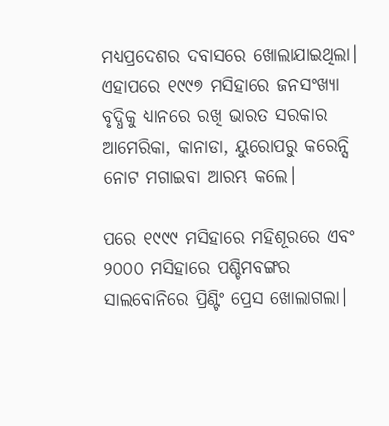ମଧ୍ୟପ୍ରଦେଶର ଦବାସରେ ଖୋଲାଯାଇଥିଲା। ଏହାପରେ ୧୯୯୭ ମସିହାରେ ଜନସଂଖ୍ୟା ବୃଦ୍ଧିକୁ ଧ୍ୟାନରେ ରଖି ଭାରତ ସରକାର ଆମେରିକା, କାନାଡା, ୟୁରୋପରୁ କରେନ୍ସି ନୋଟ ମଗାଇବା ଆରମ୍ଭ କଲେ।

ପରେ ୧୯୯୯ ମସିହାରେ ମହିଶୂରରେ ଏବଂ ୨୦୦୦ ମସିହାରେ ପଶ୍ଚିମବଙ୍ଗର ସାଲବୋନିରେ ପ୍ରିଣ୍ଟିଂ ପ୍ରେସ ଖୋଲାଗଲା।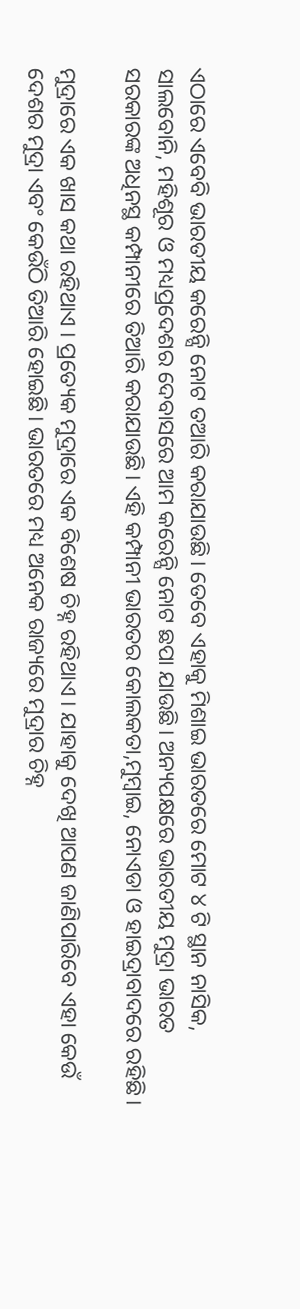ଏଠାରେ ଏବେବି ଭାରତୀୟ କରେନ୍ସି ନୋଟ ତଆରି କରାଯାଉଛି। ତେବେ ଏହାକୁ ମିଶାଇ ଭାରତରେ ମୋଟ ୪ ଟି ସ୍ଥାନ ନାସିକ, ସାଲବୋନି, ମହିଶୂର ଓ ମଧ୍ୟପ୍ରଦେଶର ଦେବାସରେ ଆମ କରେନ୍ସି ନୋଟ ଛପା ଯାଉଛି। ଅନ୍ୟପକ୍ଷରେ ଭାରତୀୟ ମୁଦ୍ରା ଭାରତ ସରକାରଙ୍କ ଅଧିନସ୍ଥ କମ୍ପାନୀରେ ତିଆରି କରାଯାଉଛି। ଏହି କମ୍ପାନୀ ଭାରତର କୋଲକତା,ମୁମ୍ବାଇ, ନୋଏଡା ଓ ହାଇଦ୍ରାବାଦରେ ରହିଛି।

ମୁଦ୍ରାରେ ଏକ ଖାସ କଥା ରହିଥାଏ । ପ୍ରତ୍ୟେକ ମୁଦ୍ରାରେ ଏକ ବିଶେଷ ଚିହ୍ନ ରହିଥାଏ । ଯାହାକୁ ଦେଖି ଆପଣ ଜାଣିପାରିବେ ଏହା କେଉଁ ଦେଶର ମୁଦ୍ରା ଏବଂ କେଉଁଠି ତିଆରି ହୋଇଛି। ଭାରତରେ ମଧ୍ୟ ଅନେକ ରାଜ୍ୟରେ ମୁଦ୍ରାର ଚିହ୍ନ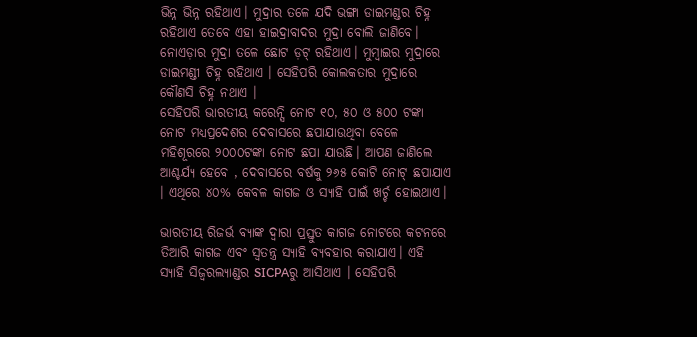ଭିନ୍ନ ଭିନ୍ନ ରହିଥାଏ। ମୁଦ୍ରାର ତଳେ ଯଦି ଭଙ୍ଗା ଡାଇମଣ୍ଡର ଚିହ୍ନ ରହିଥାଏ ତେବେ ଏହା ହାଇଦ୍ରାବାଦର ମୁଦ୍ରା ବୋଲି ଜାଣିବେ। ନୋଏଡ଼ାର ମୁଦ୍ରା ତଳେ ଛୋଟ ଡ଼ଟ୍‌ ରହିଥାଏ। ମୁମ୍ବାଇର ମୁଦ୍ରାରେ ଡାଇମଣ୍ଡୀ ଚିହ୍ନ ରହିଥାଏ । ସେହିପରି କୋଲକତାର ମୁଦ୍ରାରେ କୌଣସି ଚିହ୍ନ ନଥାଏ ।
ସେହିପରି ଭାରତୀୟ କରେନ୍ସି ନୋଟ ୧୦, ୫୦ ଓ ୫୦୦ ଟଙ୍କା ନୋଟ ମଧ୍ୟପ୍ରଦେଶର ଦେବାସରେ ଛପାଯାଉଥିବା ବେଳେ ମହିଶୂରରେ ୨୦୦୦ଟଙ୍କା ନୋଟ ଛପା ଯାଉଛି। ଆପଣ ଜାଣିଲେ ଆଶ୍ଚର୍ଯ୍ୟ ହେବେ , ଦେବାସରେ ବର୍ଷକୁ ୨୬୫ କୋଟି ନୋଟ୍‌ ଛପାଯାଏ । ଏଥିରେ ୪୦% କେବଳ କାଗଜ ଓ ସ୍ୟାହି ପାଇଁ ଖର୍ଚ୍ଚ ହୋଇଥାଏ।

ଭାରତୀୟ ରିଜର୍ଭ ବ୍ୟାଙ୍କ ଦ୍ୱାରା ପ୍ରସ୍ତୁତ କାଗଜ ନୋଟରେ କଟନରେ ତିଆରି କାଗଜ ଏବଂ ସ୍ୱତନ୍ତ୍ର ସ୍ୟାହି ବ୍ୟବହାର କରାଯାଏ। ଏହି ସ୍ୟାହି ସିଜ୍ୱରଲ୍ୟାଣ୍ଡର SICPAରୁ ଆସିଥାଏ । ସେହିପରି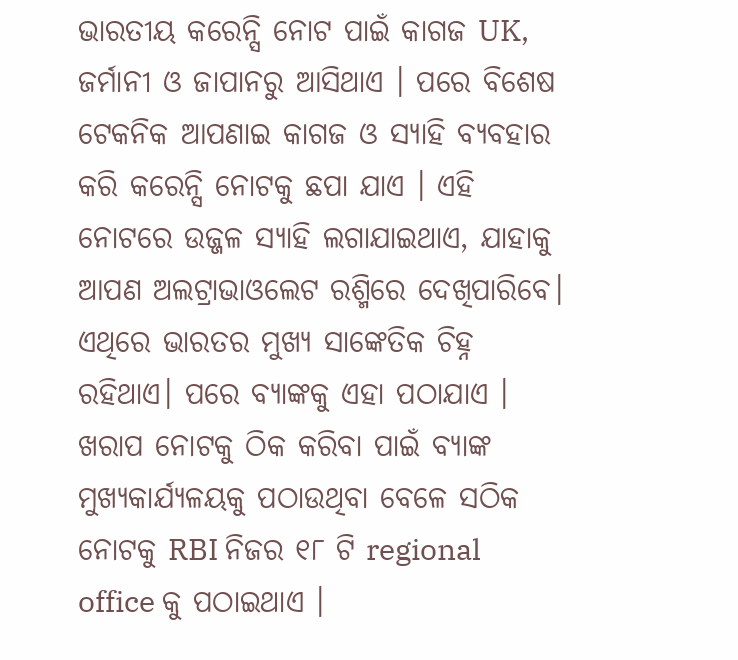ଭାରତୀୟ କରେନ୍ସି ନୋଟ ପାଇଁ କାଗଜ UK, ଜର୍ମାନୀ ଓ ଜାପାନରୁ ଆସିଥାଏ । ପରେ ବିଶେଷ ଟେକନିକ ଆପଣାଇ କାଗଜ ଓ ସ୍ୟାହି ବ୍ୟବହାର କରି କରେନ୍ସି ନୋଟକୁ ଛପା ଯାଏ । ଏହି ନୋଟରେ ଉଜ୍ଜଳ ସ୍ୟାହି ଲଗାଯାଇଥାଏ, ଯାହାକୁ ଆପଣ ଅଲଟ୍ରାଭାଓଲେଟ ରଶ୍ମିରେ ଦେଖିପାରିବେ। ଏଥିରେ ଭାରତର ମୁଖ୍ୟ ସାଙ୍କେତିକ ଚିହ୍ନ ରହିଥାଏ। ପରେ ବ୍ୟାଙ୍କକୁ ଏହା ପଠାଯାଏ । ଖରାପ ନୋଟକୁ ଠିକ କରିବା ପାଇଁ ବ୍ୟାଙ୍କ ମୁଖ୍ୟକାର୍ଯ୍ୟଳୟକୁ ପଠାଉଥିବା ବେଳେ ସଠିକ ନୋଟକୁ RBI ନିଜର ୧୮ ଟି regional office କୁ ପଠାଇଥାଏ ।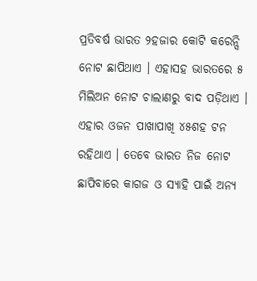ପ୍ରତିବର୍ଷ ଭାରତ ୨ହଜାର କୋଟି କରେନ୍ସି ନୋଟ ଛାପିଥାଏ । ଏହାସହ ଭାରତରେ ୫ ମିଲିଅନ ନୋଟ ଚାଲାଣରୁ ବାଦ ପଡ଼ିଥାଏ । ଏହାର ଓଜନ ପାଖାପାଖି ୪୫ଶହ ଟନ ରହିଥାଏ । ତେବେ ଭାରତ ନିଜ ନୋଟ ଛାପିବାରେ କାଗଜ ଓ ସ୍ୟାହି ପାଇଁ ଅନ୍ୟ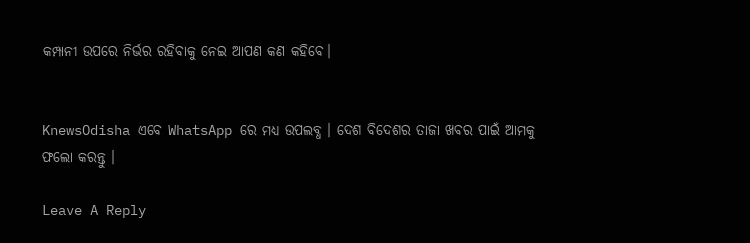କମ୍ପାନୀ ଉପରେ ନିର୍ଭର ରହିବାକୁ ନେଇ ଆପଣ କଣ କହିବେ।


KnewsOdisha ଏବେ WhatsApp ରେ ମଧ୍ୟ ଉପଲବ୍ଧ । ଦେଶ ବିଦେଶର ତାଜା ଖବର ପାଇଁ ଆମକୁ ଫଲୋ କରନ୍ତୁ ।

Leave A Reply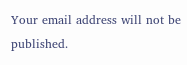Your email address will not be published.